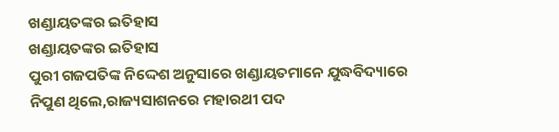ଖଣ୍ଡାୟତଙ୍କର ଇତିହାସ
ଖଣ୍ଡାୟତଙ୍କର ଇତିହାସ
ପୁରୀ ଗଜପତିଙ୍କ ନିଦ୍ଦେଶ ଅନୁସାରେ ଖଣ୍ଡାୟତମାନେ ଯୁଦ୍ଧବିଦ୍ୟାରେ ନିପୁଣ ଥିଲେ,ରାଜ୍ୟସାଶନରେ ମହାରଥୀ ପଦ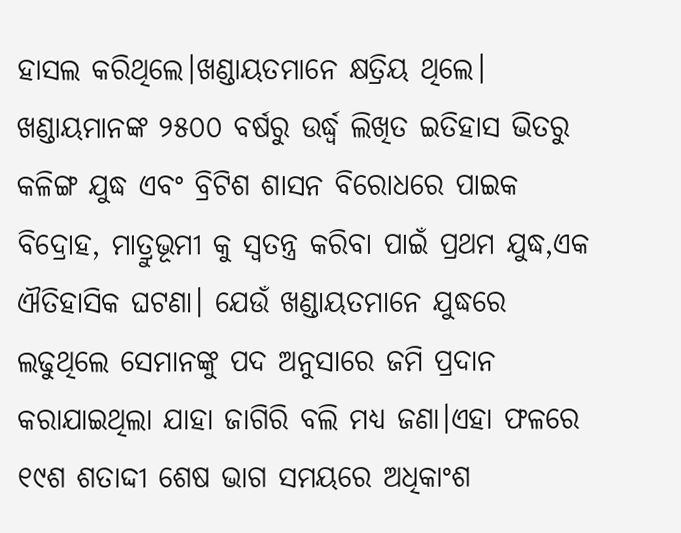ହାସଲ କରିଥିଲେ।ଖଣ୍ଡାୟତମାନେ କ୍ଷତ୍ରିୟ ଥିଲେ। ଖଣ୍ଡାୟମାନଙ୍କ ୨୫୦୦ ବର୍ଷରୁ ଉର୍ଦ୍ଧ୍ୱ ଲିଖିତ ଇତିହାସ ଭିତରୁ କଳିଙ୍ଗ ଯୁଦ୍ଧ ଏବଂ ବ୍ରିଟିଶ ଶାସନ ବିରୋଧରେ ପାଇକ ବିଦ୍ରୋହ, ମାତ୍ରୁଭୂମୀ କୁ ସ୍ବତନ୍ତ୍ର କରିବା ପାଇଁ ପ୍ରଥମ ଯୁଦ୍ଧ,ଏକ ଐତିହାସିକ ଘଟଣା। ଯେଉଁ ଖଣ୍ଡାୟତମାନେ ଯୁଦ୍ଧରେ ଲଢୁଥିଲେ ସେମାନଙ୍କୁ ପଦ ଅନୁସାରେ ଜମି ପ୍ରଦାନ କରାଯାଇଥିଲା ଯାହା ଜାଗିରି ବଲି ମଧ୍ୟ ଜଣା।ଏହା ଫଳରେ ୧୯ଶ ଶତାଦ୍ଦୀ ଶେଷ ଭାଗ ସମୟରେ ଅଧିକାଂଶ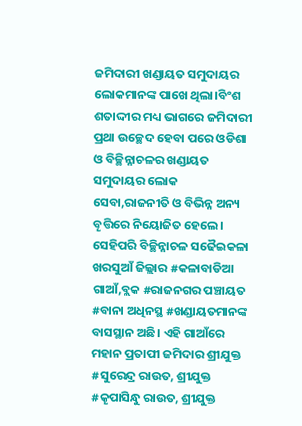ଜମିଦାରୀ ଖଣ୍ଡାୟତ ସମୁଦାୟର ଲୋକମାନଙ୍କ ପାଖେ ଥିଲା।ବିଂଶ ଶତାଦ୍ଦୀର ମଧ୍ୟ ଭାଗରେ ଜମିଦାରୀ ପ୍ରଥା ଉଚ୍ଛେଦ ହେବା ପରେ ଓଡିଶା ଓ ବିଚ୍ଛିନ୍ନାଚଳର ଖଣ୍ଡାୟତ ସମୁଦାୟର ଲୋକ ସେବା,ରାଜନୀତି ଓ ବିଭିନ୍ନ ଅନ୍ୟ ବୄତ୍ତିରେ ନିୟୋଜିତ ହେଲେ। ସେହିପରି ବିଚ୍ଛିନ୍ନାଚଳ ସଢୈଇକଳା ଖରସୁଆଁ ଜିଲ୍ଲାର #କଳାବାଡିଆ ଗାଆଁ,ବ୍ଲକ #ରାଜନଗର ପଞ୍ଚାୟତ #ବାନା ଅଧିନସ୍ଥ #ଖଣ୍ଡାୟତମାନଙ୍କ ବାସସ୍ଥାନ ଅଛି। ଏହି ଗାଆଁରେ ମହାନ ପ୍ରତାପୀ ଜମିଦାର ଶ୍ରୀଯୁକ୍ତ #ସୁରେନ୍ଦ୍ର ରାଉତ, ଶ୍ରୀଯୁକ୍ତ #କୄପାସିନ୍ଧୁ ରାଉତ, ଶ୍ରୀଯୁକ୍ତ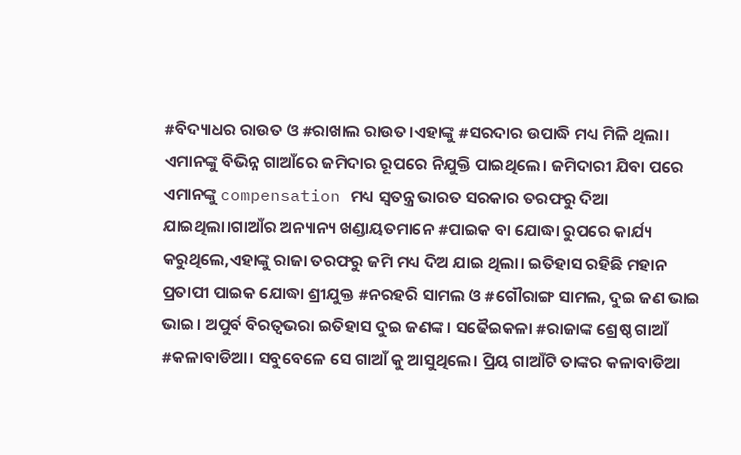#ବିଦ୍ୟାଧର ରାଉତ ଓ #ରାଖାଲ ରାଉତ।ଏହାଙ୍କୁ #ସରଦାର ଉପାଦ୍ଧି ମଧ୍ୟ ମିଳି ଥିଲା। ଏମାନଙ୍କୁ ବିଭିନ୍ନ ଗାଆଁରେ ଜମିଦାର ରୂପରେ ନିଯୁକ୍ତି ପାଇଥିଲେ। ଜମିଦାରୀ ଯିବା ପରେ ଏମାନଙ୍କୁ compensation ମଧ୍ୟ ସ୍ବତନ୍ତ୍ର ଭାରତ ସରକାର ତରଫରୁ ଦିଆ ଯାଇଥିଲା।ଗାଆଁର ଅନ୍ୟାନ୍ୟ ଖଣ୍ଡାୟତମାନେ #ପାଇକ ବା ଯୋଦ୍ଧା ରୁପରେ କାର୍ଯ୍ୟ କରୁଥିଲେ,ଏହାଙ୍କୁ ରାଜା ତରଫରୁ ଜମି ମଧ୍ୟ ଦିଅ ଯାଇ ଥିଲା। ଇତିହାସ ରହିଛି ମହାନ ପ୍ରତାପୀ ପାଇକ ଯୋଦ୍ଧା ଶ୍ରୀଯୁକ୍ତ #ନରହରି ସାମଲ ଓ #ଗୌରାଙ୍ଗ ସାମଲ, ଦୁଇ ଜଣ ଭାଇ ଭାଇ। ଅପୁର୍ବ ବିରତ୍ବଭରା ଇତିହାସ ଦୁଇ ଜଣଙ୍କ। ସଢୈଇକଳା #ରାଜାଙ୍କ ଶ୍ରେଷ୍ଠ ଗାଆଁ #କଳାବାଡିଆ। ସବୁବେଳେ ସେ ଗାଆଁ କୁ ଆସୁଥିଲେ। ପ୍ରିୟ ଗାଆଁଟି ତାଙ୍କର କଳାବାଡିଆ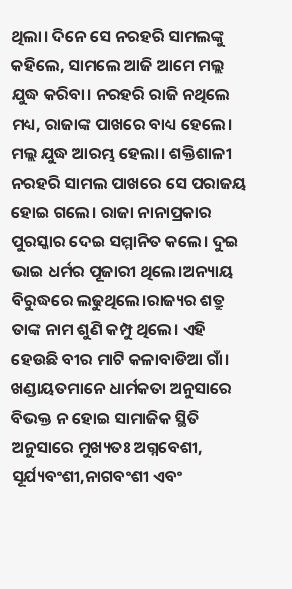ଥିଲା। ଦିନେ ସେ ନରହରି ସାମଲଙ୍କୁ କହିଲେ, ସାମଲେ ଆଜି ଆମେ ମଲ୍ଲ ଯୁଦ୍ଧ କରିବା। ନରହରି ରାଜି ନଥିଲେ ମଧ୍ୟ, ରାଜାଙ୍କ ପାଖରେ ବାଧ୍ୟ ହେଲେ। ମଲ୍ଲ ଯୁଦ୍ଧ ଆରମ୍ଭ ହେଲା। ଶକ୍ତିଶାଳୀ ନରହରି ସାମଲ ପାଖରେ ସେ ପରାଜୟ ହୋଇ ଗଲେ। ରାଜା ନାନାପ୍ରକାର ପୁରସ୍କାର ଦେଇ ସମ୍ମାନିତ କଲେ। ଦୁଇ ଭାଇ ଧର୍ମର ପୂଜାରୀ ଥିଲେ।ଅନ୍ୟାୟ ବିରୁଦ୍ଧରେ ଲଢୁଥିଲେ।ରାଜ୍ୟର ଶତ୍ରୁ ତାଙ୍କ ନାମ ଶୁଣି କମ୍ପୁ ଥିଲେ। ଏହି ହେଉଛି ବୀର ମାଟି କଳାବାଡିଆ ଗାଁ।
ଖଣ୍ଡାୟତମାନେ ଧାର୍ମକତା ଅନୁସାରେ ବିଭକ୍ତ ନ ହୋଇ ସାମାଜିକ ସ୍ଥିତି ଅନୁସାରେ ମୁଖ୍ୟତଃ ଅଗ୍ନବେଶୀ, ସୂର୍ଯ୍ୟବଂଶୀ,ନାଗବଂଶୀ ଏବଂ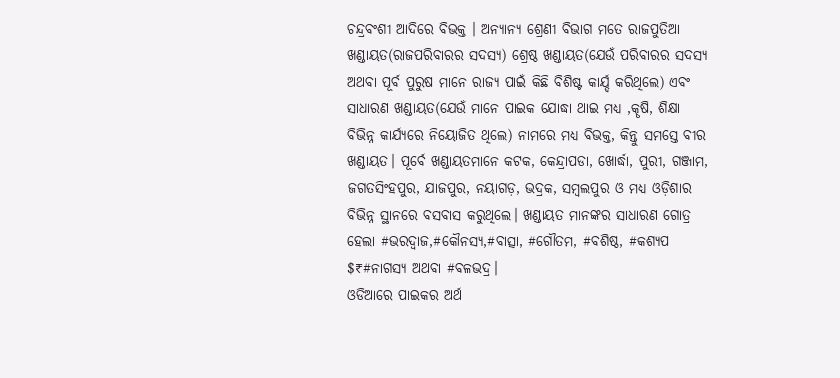ଚନ୍ଦ୍ରବଂଶୀ ଆଦିରେ ବିଭକ୍ତ । ଅନ୍ୟାନ୍ୟ ଶ୍ରେଣୀ ବିଭାଗ ମତେ ରାଜପୁତିଆ ଖଣ୍ଡାୟତ(ରାଜପରିବାରର ସଦସ୍ୟ) ଶ୍ରେଷ୍ଠ ଖଣ୍ଡାୟତ(ଯେଉଁ ପରିବାରର ସଦସ୍ୟ ଅଥବା ପୂର୍ବ ପୁରୁଷ ମାନେ ରାଜ୍ୟ ପାଇଁ କିଛି ବିଶିଷ୍ଟ କାର୍ଯ୍ଦ କରିଥିଲେ) ଏବଂ ସାଧାରଣ ଖଣ୍ଡାୟତ(ଯେଉଁ ମାନେ ପାଇକ ଯୋଦ୍ଧା ଥାଇ ମଧ୍ୟ ,କୄଷି, ଶିକ୍ଷା ବିଭିନ୍ନ କାର୍ଯ୍ୟରେ ନିୟୋଜିତ ଥିଲେ) ନାମରେ ମଧ୍ୟ ବିଭକ୍ତ, କିନ୍ତୁ ସମସ୍ତେ ବୀର ଖଣ୍ଡାୟତ। ପୂର୍ବେ ଖଣ୍ଡାୟତମାନେ କଟକ, କେନ୍ଦ୍ରାପଡା, ଖୋର୍ଦ୍ଧା, ପୁରୀ, ଗଞ୍ଜାମ, ଜଗତସିଂହପୁର, ଯାଜପୁର, ନୟାଗଡ଼, ଭଦ୍ରକ, ସମ୍ବଲପୁର ଓ ମଧ୍ୟ ଓଡ଼ିଶାର ବିଭିନ୍ନ ସ୍ଥାନରେ ବସବାସ କରୁଥିଲେ। ଖଣ୍ଡାୟତ ମାନଙ୍କର ସାଧାରଣ ଗୋତ୍ର ହେଲା #ଭରଦ୍ବାଜ,#କୌନସ୍ୟ,#ବାତ୍ସା, #ଗୌତମ, #ବଶିଷ୍ଠ, #କଶ୍ୟପ $₹#ନାଗସ୍ୟ ଅଥବା #ବଳଭଦ୍ର।
ଓଡିଆରେ ପାଇକର ଅର୍ଥ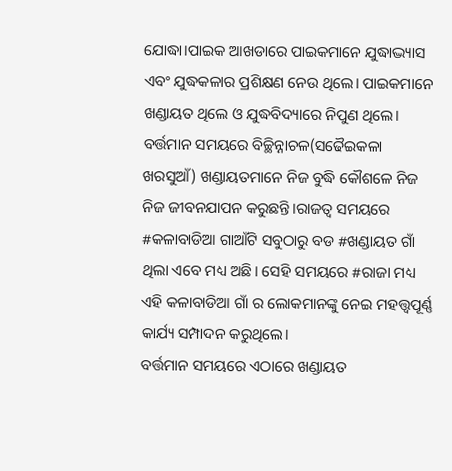ଯୋଦ୍ଧା।ପାଇକ ଆଖଡାରେ ପାଇକମାନେ ଯୁଦ୍ଧାଦ୍ଭ୍ୟାସ ଏବଂ ଯୁଦ୍ଧକଳାର ପ୍ରଶିକ୍ଷଣ ନେଉ ଥିଲେ। ପାଇକମାନେ ଖଣ୍ଡାୟତ ଥିଲେ ଓ ଯୁଦ୍ଧବିଦ୍ୟାରେ ନିପୁଣ ଥିଲେ। ବର୍ତ୍ତମାନ ସମୟରେ ବିଚ୍ଛିନ୍ନାଚଳ(ସଢୈଇକଳା ଖରସୁଆଁ) ଖଣ୍ଡାୟତମାନେ ନିଜ ବୁଦ୍ଧି କୌଶଳେ ନିଜ ନିଜ ଜୀବନଯାପନ କରୁଛନ୍ତି।ରାଜତ୍ୱ ସମୟରେ #କଳାବାଡିଆ ଗାଆଁଟି ସବୁଠାରୁ ବଡ #ଖଣ୍ଡାୟତ ଗାଁ ଥିଲା ଏବେ ମଧ୍ୟ ଅଛି। ସେହି ସମୟରେ #ରାଜା ମଧ୍ୟ ଏହି କଳାବାଡିଆ ଗାଁ ର ଲୋକମାନଙ୍କୁ ନେଇ ମହତ୍ତ୍ୱପୂର୍ଣ୍ଣ କାର୍ଯ୍ୟ ସମ୍ପାଦନ କରୁଥିଲେ।
ବର୍ତ୍ତମାନ ସମୟରେ ଏଠାରେ ଖଣ୍ଡାୟତ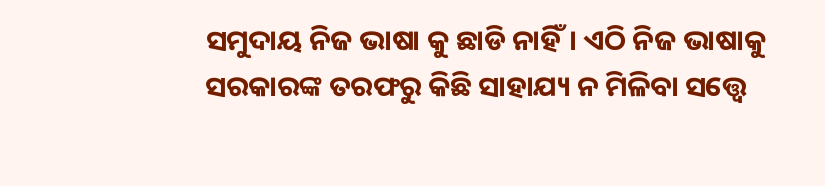ସମୁଦାୟ ନିଜ ଭାଷା କୁ ଛାଡି ନାହିଁ। ଏଠି ନିଜ ଭାଷାକୁ ସରକାରଙ୍କ ତରଫରୁ କିଛି ସାହାଯ୍ୟ ନ ମିଳିବା ସତ୍ତ୍ୱେ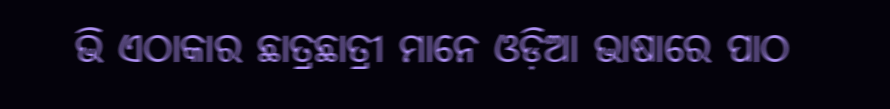ଭି ଏଠାକାର ଛାତ୍ରଛାତ୍ରୀ ମାନେ ଓଡ଼ିଆ ଭାଷାରେ ପାଠ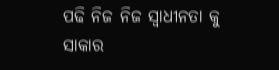ପଢି ନିଜ ନିଜ ସ୍ବାଧୀନତା କୁ ସାକାର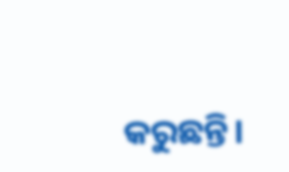କରୁଛନ୍ତି।